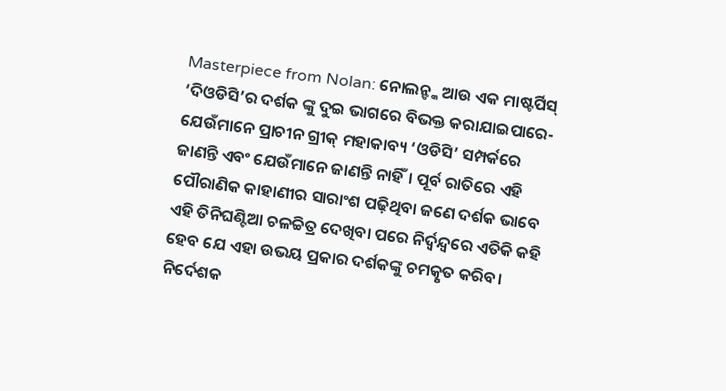Masterpiece from Nolan: ନୋଲନ୍ଙ୍କ ଆଉ ଏକ ମାଷ୍ଟର୍ପିସ୍
‘ଦିଓଡିସି’ର ଦର୍ଶକ ଙ୍କୁ ଦୁଇ ଭାଗରେ ବିଭକ୍ତ କରାଯାଇପାରେ- ଯେଉଁମାନେ ପ୍ରାଚୀନ ଗ୍ରୀକ୍ ମହାକାବ୍ୟ ‘ଓଡିସି’ ସମ୍ପର୍କରେ ଜାଣନ୍ତି ଏବଂ ଯେଉଁମାନେ ଜାଣନ୍ତି ନାହିଁ। ପୂର୍ବ ରାତିରେ ଏହି ପୌରାଣିକ କାହାଣୀର ସାରାଂଶ ପଢ଼ିଥିବା ଜଣେ ଦର୍ଶକ ଭାବେ ଏହି ତିନିଘଣ୍ଟିଆ ଚଳଚ୍ଚିତ୍ର ଦେଖିବା ପରେ ନିର୍ଦ୍ବନ୍ଦ୍ବରେ ଏତିକି କହି ହେବ ଯେ ଏହା ଉଭୟ ପ୍ରକାର ଦର୍ଶକଙ୍କୁ ଚମତ୍କୃତ କରିବ। ନିର୍ଦେଶକ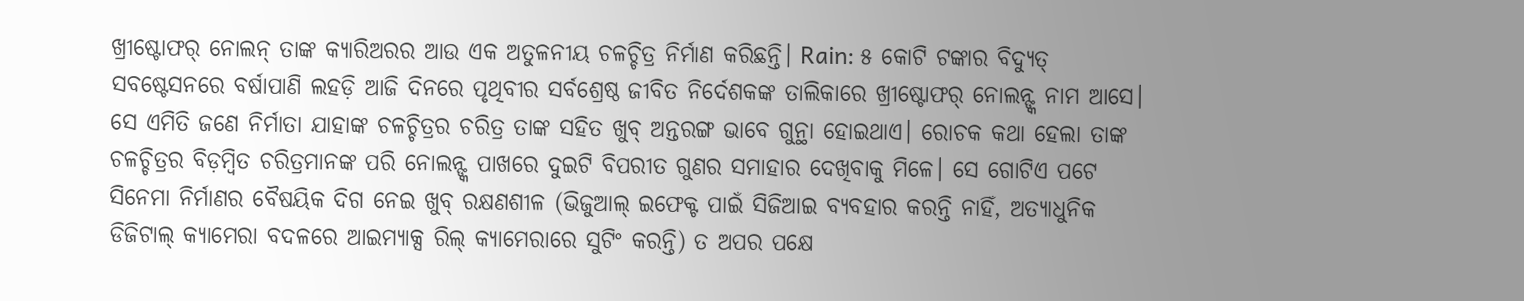ଖ୍ରୀଷ୍ଟୋଫର୍ ନୋଲନ୍ ତାଙ୍କ କ୍ୟାରିଅରର ଆଉ ଏକ ଅତୁଳନୀୟ ଚଳଚ୍ଚିତ୍ର ନିର୍ମାଣ କରିଛନ୍ତି। Rain: ୫ କୋଟି ଟଙ୍କାର ବିଦ୍ୟୁତ୍ ସବଷ୍ଟେସନରେ ବର୍ଷାପାଣି ଲହଡ଼ି ଆଜି ଦିନରେ ପୃଥିବୀର ସର୍ବଶ୍ରେଷ୍ଠ ଜୀବିତ ନିର୍ଦେଶକଙ୍କ ତାଲିକାରେ ଖ୍ରୀଷ୍ଟୋଫର୍ ନୋଲନ୍ଙ୍କ ନାମ ଆସେ। ସେ ଏମିତି ଜଣେ ନିର୍ମାତା ଯାହାଙ୍କ ଚଳଚ୍ଚିତ୍ରର ଚରିତ୍ର ତାଙ୍କ ସହିତ ଖୁବ୍ ଅନ୍ତରଙ୍ଗ ଭାବେ ଗୁନ୍ଥା ହୋଇଥାଏ। ରୋଚକ କଥା ହେଲା ତାଙ୍କ ଚଳଚ୍ଚିତ୍ରର ବିଡ଼ମ୍ବିତ ଚରିତ୍ରମାନଙ୍କ ପରି ନୋଲନ୍ଙ୍କ ପାଖରେ ଦୁଇଟି ବିପରୀତ ଗୁଣର ସମାହାର ଦେଖିବାକୁ ମିଳେ। ସେ ଗୋଟିଏ ପଟେ ସିନେମା ନିର୍ମାଣର ବୈଷୟିକ ଦିଗ ନେଇ ଖୁବ୍ ରକ୍ଷଣଶୀଳ (ଭିଜୁଆଲ୍ ଇଫେକ୍ଟ ପାଇଁ ସିଜିଆଇ ବ୍ୟବହାର କରନ୍ତି ନାହିଁ, ଅତ୍ୟାଧୁନିକ ଡିଜିଟାଲ୍ କ୍ୟାମେରା ବଦଳରେ ଆଇମ୍ୟାକ୍ସ ରିଲ୍ କ୍ୟାମେରାରେ ସୁଟିଂ କରନ୍ତି) ତ ଅପର ପକ୍ଷେ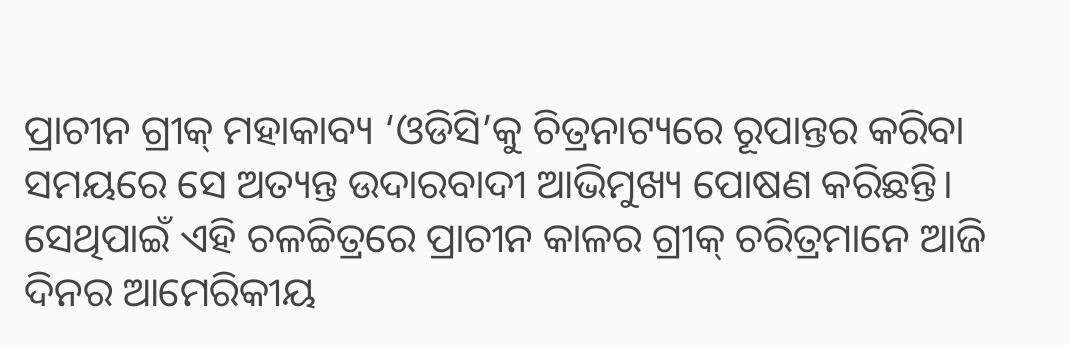ପ୍ରାଚୀନ ଗ୍ରୀକ୍ ମହାକାବ୍ୟ ‘ଓଡିସି’କୁ ଚିତ୍ରନାଟ୍ୟରେ ରୂପାନ୍ତର କରିବା ସମୟରେ ସେ ଅତ୍ୟନ୍ତ ଉଦାରବାଦୀ ଆଭିମୁଖ୍ୟ ପୋଷଣ କରିଛନ୍ତି। ସେଥିପାଇଁ ଏହି ଚଳଚ୍ଚିତ୍ରରେ ପ୍ରାଚୀନ କାଳର ଗ୍ରୀକ୍ ଚରିତ୍ରମାନେ ଆଜି ଦିନର ଆମେରିକୀୟ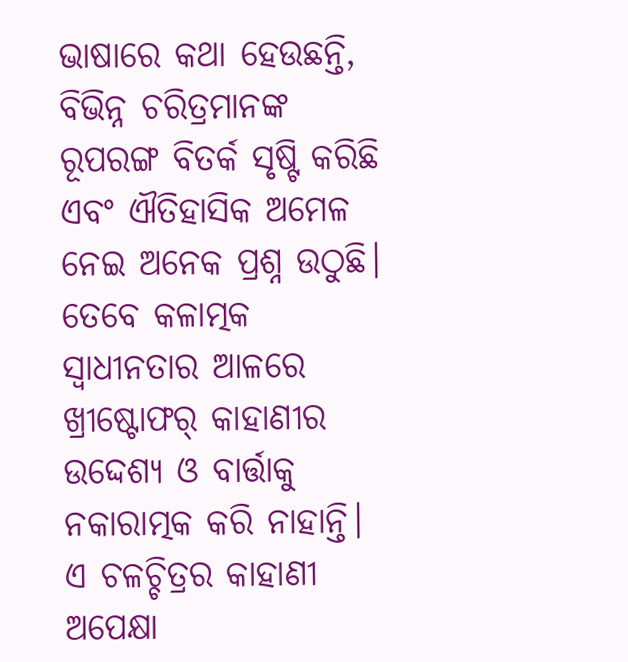ଭାଷାରେ କଥା ହେଉଛନ୍ତି, ବିଭିନ୍ନ ଚରିତ୍ରମାନଙ୍କ ରୂପରଙ୍ଗ ବିତର୍କ ସୃଷ୍ଟି କରିଛି ଏବଂ ଐତିହାସିକ ଅମେଳ ନେଇ ଅନେକ ପ୍ରଶ୍ନ ଉଠୁଛି। ତେବେ କଳାତ୍ମକ ସ୍ବାଧୀନତାର ଆଳରେ ଖ୍ରୀଷ୍ଟୋଫର୍ କାହାଣୀର ଉଦ୍ଦେଶ୍ୟ ଓ ବାର୍ତ୍ତାକୁ ନକାରାତ୍ମକ କରି ନାହାନ୍ତି। ଏ ଚଳଚ୍ଚିତ୍ରର କାହାଣୀ ଅପେକ୍ଷା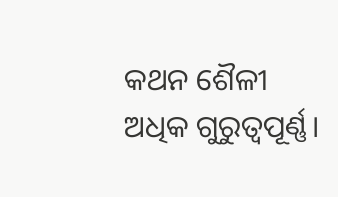କଥନ ଶୈଳୀ ଅଧିକ ଗୁରୁତ୍ବପୂର୍ଣ୍ଣ।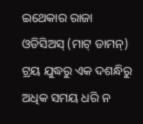ଇଥେକାର ରାଜା ଓଡିସିଅସ୍ (ମାଟ୍ ଡାମନ୍) ଟ୍ରୟ ଯୁଦ୍ଧରୁ ଏକ ଦଶନ୍ଧିରୁ ଅଧିକ ସମୟ ଧରି ନ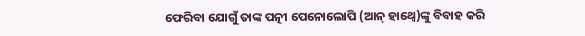ଫେରିବା ଯୋଗୁଁ ତାଙ୍କ ପତ୍ନୀ ପେନୋଲୋପି (ଆନ୍ ହାଥ୍ୱେ)ଙ୍କୁ ବିବାହ କରି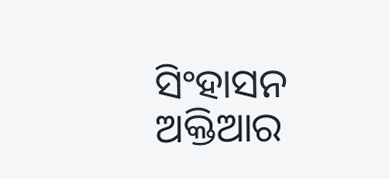ସିଂହାସନ ଅକ୍ତିଆର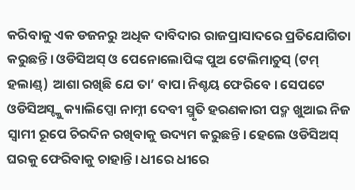କରିବାକୁ ଏକ ଡଜନରୁ ଅଧିକ ଦାବିଦାର ରାଜପ୍ରାସାଦରେ ପ୍ରତିଯୋଗିତା କରୁଛନ୍ତି। ଓଡିସିଅସ୍ ଓ ପେନୋଲୋପିଙ୍କ ପୁଅ ଟେଲିମାଚୁସ୍ (ଟମ୍ ହଲାଣ୍ଡ୍) ଆଶା ରଖିଛି ଯେ ତା’ ବାପା ନିଶ୍ଚୟ ଫେରିବେ। ସେପଟେ ଓଡିସିଅସ୍ଙ୍କୁ କ୍ୟାଲିପ୍ସୋ ନାମ୍ନୀ ଦେବୀ ସ୍ମୃତି ହରଣକାରୀ ପଦ୍ମ ଖୁଆଇ ନିଜ ସ୍ବାମୀ ରୂପେ ଚିରଦିନ ରଖିବାକୁ ଉଦ୍ୟମ କରୁଛନ୍ତି। ହେଲେ ଓଡିସିଅସ୍ ଘରକୁ ଫେରିବାକୁ ଚାହାନ୍ତି। ଧୀରେ ଧୀରେ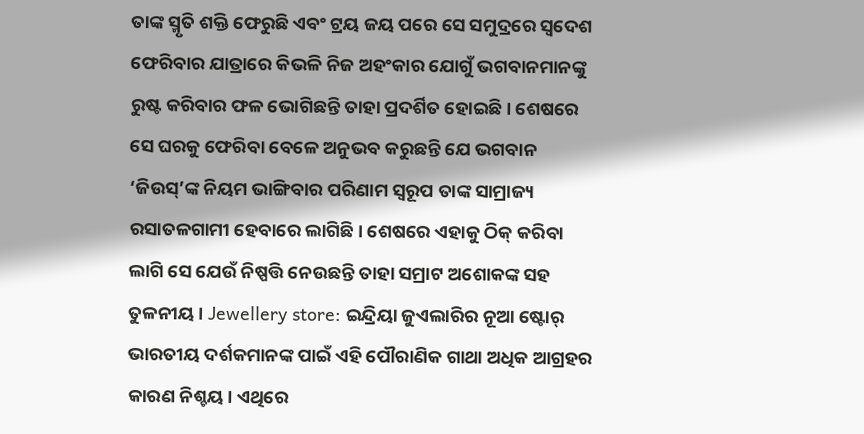ତାଙ୍କ ସ୍ମୃତି ଶକ୍ତି ଫେରୁଛି ଏବଂ ଟ୍ରୟ ଜୟ ପରେ ସେ ସମୁଦ୍ରରେ ସ୍ବଦେଶ ଫେରିବାର ଯାତ୍ରାରେ କିଭଳି ନିଜ ଅହଂକାର ଯୋଗୁଁ ଭଗବାନମାନଙ୍କୁ ରୁଷ୍ଟ କରିବାର ଫଳ ଭୋଗିଛନ୍ତି ତାହା ପ୍ରଦର୍ଶିତ ହୋଇଛି। ଶେଷରେ ସେ ଘରକୁ ଫେରିବା ବେଳେ ଅନୁଭବ କରୁଛନ୍ତି ଯେ ଭଗବାନ ‘ଜିଉସ୍’ଙ୍କ ନିୟମ ଭାଙ୍ଗିବାର ପରିଣାମ ସ୍ବରୂପ ତାଙ୍କ ସାମ୍ରାଜ୍ୟ ରସାତଳଗାମୀ ହେବାରେ ଲାଗିଛି। ଶେଷରେ ଏହାକୁ ଠିକ୍ କରିବା ଲାଗି ସେ ଯେଉଁ ନିଷ୍ପତ୍ତି ନେଉଛନ୍ତି ତାହା ସମ୍ରାଟ ଅଶୋକଙ୍କ ସହ ତୁଳନୀୟ। Jewellery store: ଇନ୍ଦ୍ରିୟା ଜୁଏଲାରିର ନୂଆ ଷ୍ଟୋର୍ ଭାରତୀୟ ଦର୍ଶକମାନଙ୍କ ପାଇଁ ଏହି ପୌରାଣିକ ଗାଥା ଅଧିକ ଆଗ୍ରହର କାରଣ ନିଶ୍ଚୟ। ଏଥିରେ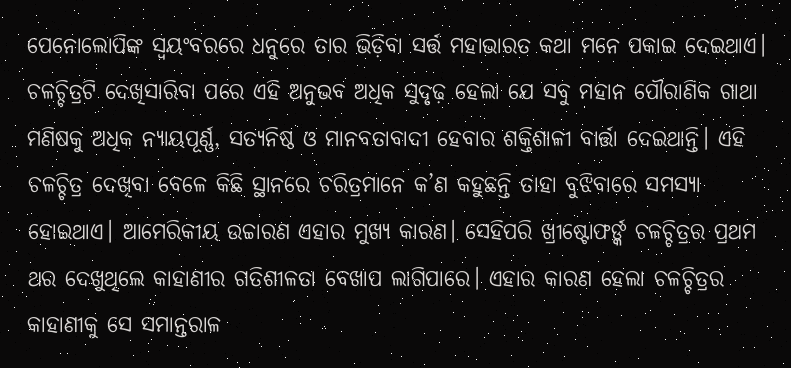ପେନୋଲୋପିଙ୍କ ସ୍ବୟଂବରରେ ଧନୁରେ ତାର ଭିଡ଼ିବା ସର୍ତ୍ତ ମହାଭାରତ କଥା ମନେ ପକାଇ ଦେଇଥାଏ। ଚଳଚ୍ଚିତ୍ରଟି ଦେଖିସାରିବା ପରେ ଏହି ଅନୁଭବ ଅଧିକ ସୁଦୃଢ଼ ହେଲା ଯେ ସବୁ ମହାନ ପୌରାଣିକ ଗାଥା ମଣିଷକୁ ଅଧିକ ନ୍ୟାୟପୂର୍ଣ୍ଣ, ସତ୍ୟନିଷ୍ଠ ଓ ମାନବତାବାଦୀ ହେବାର ଶକ୍ତିଶାଳୀ ବାର୍ତ୍ତା ଦେଇଥାନ୍ତି। ଏହି ଚଳଚ୍ଚିତ୍ର ଦେଖିବା ବେଳେ କିଛି ସ୍ଥାନରେ ଚରିତ୍ରମାନେ କ’ଣ କହୁଛନ୍ତି ତାହା ବୁଝିବାରେ ସମସ୍ୟା ହୋଇଥାଏ। ଆମେରିକୀୟ ଉଚ୍ଚାରଣ ଏହାର ମୁଖ୍ୟ କାରଣ। ସେହିପରି ଖ୍ରୀଷ୍ଟୋଫର୍ଙ୍କ ଚଳଚ୍ଚିତ୍ରର ପ୍ରଥମ ଥର ଦେଖୁଥିଲେ କାହାଣୀର ଗତିଶୀଳତା ବେଖାପ ଲାଗିପାରେ। ଏହାର କାରଣ ହେଲା ଚଳଚ୍ଚିତ୍ରର କାହାଣୀକୁ ସେ ସମାନ୍ତରାଳ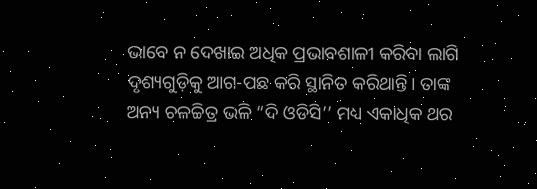ଭାବେ ନ ଦେଖାଇ ଅଧିକ ପ୍ରଭାବଶାଳୀ କରିବା ଲାଗି ଦୃଶ୍ୟଗୁଡ଼ିକୁ ଆଗ-ପଛ କରି ସ୍ଥାନିତ କରିଥାନ୍ତି। ତାଙ୍କ ଅନ୍ୟ ଚଳଚ୍ଚିତ୍ର ଭଳି “ଦି ଓଡିସି’’ ମଧ୍ୟ ଏକାଧିକ ଥର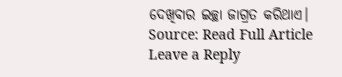ଦେଖିବାର ଇଚ୍ଛା ଜାଗ୍ରତ କରିଥାଏ।
Source: Read Full Article
Leave a Reply